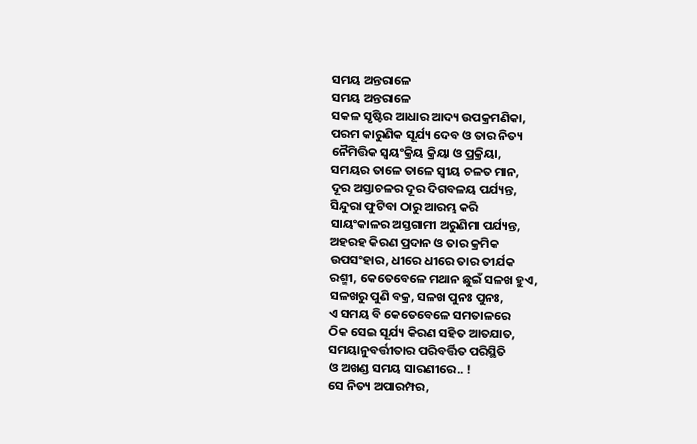ସମୟ ଅନ୍ତରାଳେ
ସମୟ ଅନ୍ତରାଳେ
ସକଳ ସୃଷ୍ଟିର ଆଧାର ଆଦ୍ୟ ଉପକ୍ରମଣିକା,
ପରମ କାରୁଣିକ ସୂର୍ଯ୍ୟ ଦେବ ଓ ତାର ନିତ୍ୟ
ନୈମିତ୍ତିକ ସ୍ୱୟଂକ୍ରିୟ କ୍ରିୟା ଓ ପ୍ରକ୍ରିୟା,
ସମୟର ତାଳେ ତାଳେ ସ୍ୱୀୟ ଚଳତ ମାନ,
ଦୂର ଅସ୍ତାଚଳର ଦୂର ଦିଗବଳୟ ପର୍ଯ୍ୟନ୍ତ,
ସିନ୍ଦୁରା ଫୁଟିବା ଠାରୁ ଆରମ୍ଭ କରି
ସାୟଂକାଳର ଅସ୍ତଗାମୀ ଅରୁଣିମା ପର୍ଯ୍ୟନ୍ତ,
ଅହରହ କିରଣ ପ୍ରଦାନ ଓ ତାର କ୍ରମିକ
ଉପସଂହାର, ଧୀରେ ଧୀରେ ତାର ତୀର୍ଯକ
ରଶ୍ମୀ, କେତେବେଳେ ମଥାନ ଛୁଇଁ ସଳଖ ହୁଏ,
ସଳଖରୁ ପୁଣି ବକ୍ର, ସଳଖ ପୁନଃ ପୁନଃ,
ଏ ସମୟ ବି କେତେବେଳେ ସମତାଳରେ
ଠିକ ସେଇ ସୂର୍ଯ୍ୟ କିରଣ ସହିତ ଆତଯାତ,
ସମୟାନୁବର୍ତ୍ତୀତାର ପରିବର୍ତ୍ତିତ ପରିସ୍ଥିତି
ଓ ଅଖଣ୍ଡ ସମୟ ସାରଣୀରେ.. !
ସେ ନିତ୍ୟ ଅପାରମ୍ପର,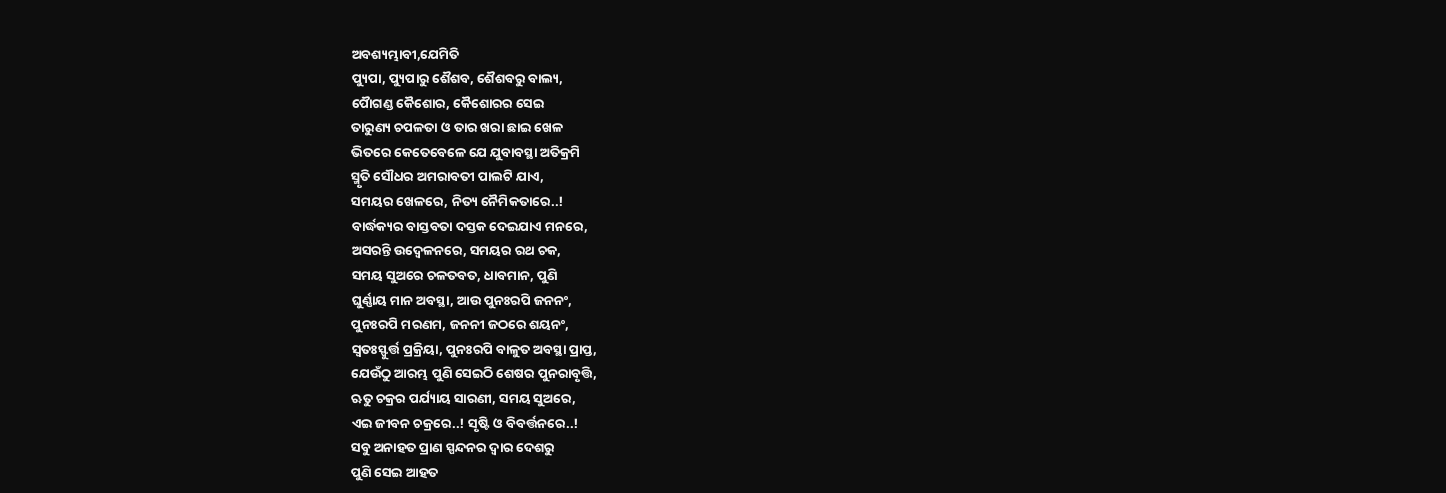ଅବଶ୍ୟମ୍ଭାବୀ,ଯେମିତି
ପ୍ୟୁପା, ପ୍ୟୁପାରୁ ଶୈଶବ, ଶୈଶବରୁ ବାଲ୍ୟ,
ପୋୖଗଣ୍ଡ କୈଶୋର, କୈଶୋରର ସେଇ
ତାରୁଣ୍ୟ ଚପଳତା ଓ ତାର ଖରା ଛାଇ ଖେଳ
ଭିତରେ କେତେବେଳେ ଯେ ଯୁବାବସ୍ଥା ଅତିକ୍ରମି
ସ୍ମୃତି ସୌଧର ଅମରାବତୀ ପାଲଟି ଯାଏ,
ସମୟର ଖେଳରେ, ନିତ୍ୟ ନୈମିକତାରେ..!
ବାର୍ଦ୍ଧକ୍ୟର ବାସ୍ତବତା ଦସ୍ତକ ଦେଇଯାଏ ମନରେ,
ଅସରନ୍ତି ଉଦ୍ବେଳନରେ, ସମୟର ରଥ ଚକ,
ସମୟ ସୁଅରେ ଚଳତବତ, ଧାବମାନ, ପୁଣି
ଘୁର୍ଣ୍ଣାୟ ମାନ ଅବସ୍ଥା, ଆଉ ପୁନଃରପି ଜନନଂ,
ପୁନଃରପି ମରଣମ, ଜନନୀ ଜଠରେ ଶୟନଂ,
ସ୍ୱତଃସ୍ଫୁର୍ତ୍ତ ପ୍ରକ୍ରିୟା, ପୁନଃରପି ବାଳୁତ ଅବସ୍ଥା ପ୍ରାପ୍ତ,
ଯେଉଁଠୁ ଆରମ୍ଭ ପୁଣି ସେଇଠି ଶେଷର ପୁନରାବୃତ୍ତି,
ଋତୁ ଚକ୍ରର ପର୍ଯ୍ୟାୟ ସାରଣୀ, ସମୟ ସୁଅରେ,
ଏଇ ଜୀବନ ଚକ୍ରରେ..! ସୃଷ୍ଟି ଓ ବିବର୍ତ୍ତନରେ..!
ସବୁ ଅନାହତ ପ୍ରାଣ ସ୍ପନ୍ଦନର ଦ୍ୱାର ଦେଶରୁ
ପୁଣି ସେଇ ଆହତ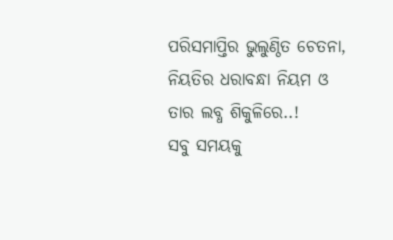ପରିସମାପ୍ତିର ଭୁଲୁଣ୍ଠିତ ଚେତନା,
ନିୟତିର ଧରାବନ୍ଧା ନିୟମ ଓ ତାର ଲବ୍ଧ ଶିକୁଳିରେ..!
ସବୁ ସମୟକୁ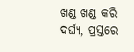ଖଣ୍ଡ ଖଣ୍ଡ କରି ଦର୍ଘ୍ୟ, ପ୍ରସ୍ତରେ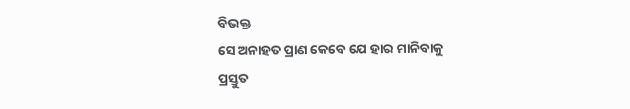ବିଭକ୍ତ
ସେ ଅନାହତ ପ୍ରାଣ କେବେ ଯେ ହାର ମାନିବାକୁ
ପ୍ରସ୍ତୁତ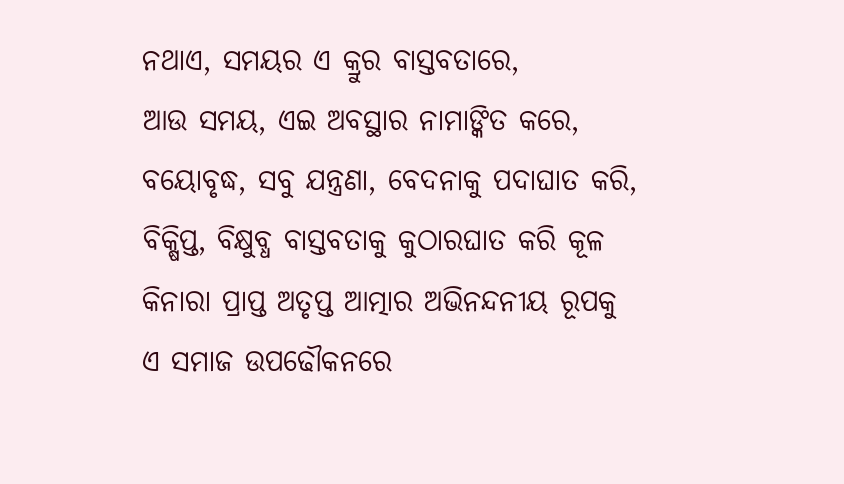ନଥାଏ, ସମୟର ଏ କ୍ରୁର ବାସ୍ତବତାରେ,
ଆଉ ସମୟ, ଏଇ ଅବସ୍ଥାର ନାମାଙ୍କିତ କରେ,
ବୟୋବୃଦ୍ଧ, ସବୁ ଯନ୍ତ୍ରଣା, ବେଦନାକୁ ପଦାଘାତ କରି,
ବିକ୍ଷିପ୍ତ, ବିକ୍ଷୁବ୍ଧ ବାସ୍ତବତାକୁ କୁଠାରଘାତ କରି କୂଳ
କିନାରା ପ୍ରାପ୍ତ ଅତୃପ୍ତ ଆତ୍ମାର ଅଭିନନ୍ଦନୀୟ ରୂପକୁ
ଏ ସମାଜ ଉପଢୌକନରେ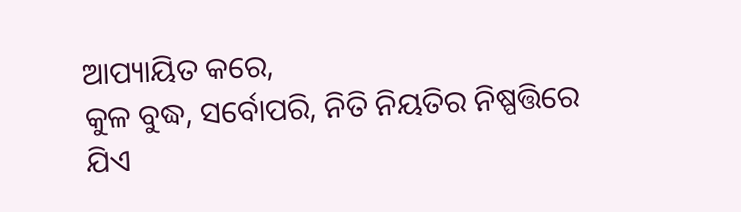ଆପ୍ୟାୟିତ କରେ,
କୁଳ ବୁଦ୍ଧ, ସର୍ବୋପରି, ନିତି ନିୟତିର ନିଷ୍ପତ୍ତିରେ
ଯିଏ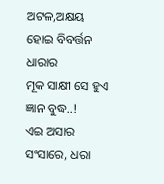ଅଟଳ,ଅକ୍ଷୟ ହୋଇ ବିବର୍ତ୍ତନ ଧାରାର
ମୂକ ସାକ୍ଷୀ ସେ ହୁଏ ଜ୍ଞାନ ବୁଦ୍ଧ..!
ଏଇ ଅସାର ସଂସାରେ, ଧରା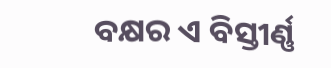ବକ୍ଷର ଏ ବିସ୍ତୀର୍ଣ୍ଣ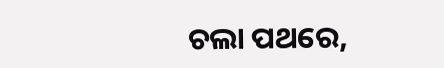ଚଲା ପଥରେ,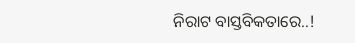ନିରାଟ ବାସ୍ତବିକତାରେ..!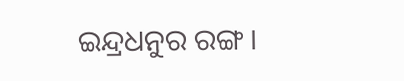ଇନ୍ଦ୍ରଧନୁର ରଙ୍ଗ ।